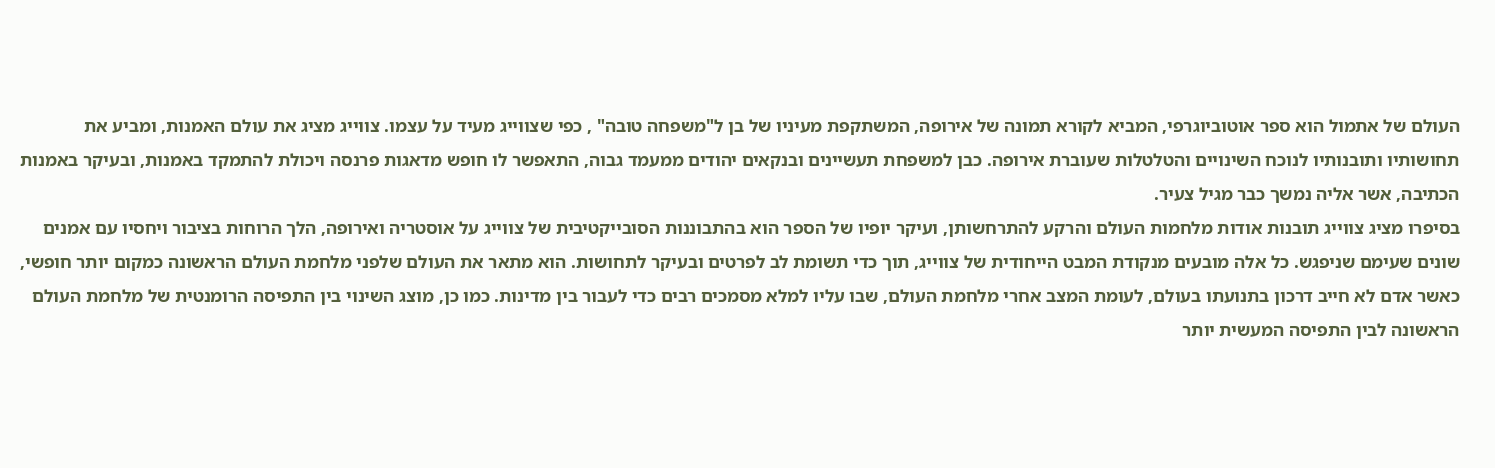העולם של אתמול הוא ספר אוטוביוגרפי, המביא לקורא תמונה של אירופה, המשתקפת מעיניו של בן ל"משפחה טובה" , כפי שצווייג מעיד על עצמו. צווייג מציג את עולם האמנות, ומביע את תחושותיו ותובנותיו לנוכח השינויים והטלטלות שעוברת אירופה. כבן למשפחת תעשיינים ובנקאים יהודים ממעמד גבוה, התאפשר לו חופש מדאגות פרנסה ויכולת להתמקד באמנות, ובעיקר באמנות הכתיבה, אשר אליה נמשך כבר מגיל צעיר.
בסיפרו מציג צווייג תובנות אודות מלחמות העולם והרקע להתרחשותן, ועיקר יופיו של הספר הוא בהתבוננות הסובייקטיבית של צווייג על אוסטריה ואירופה, הלך הרוחות בציבור ויחסיו עם אמנים שונים שעימם שניפגש. כל אלה מובעים מנקודת המבט הייחודית של צווייג, תוך כדי תשומת לב לפרטים ובעיקר לתחושות. הוא מתאר את העולם שלפני מלחמת העולם הראשונה כמקום יותר חופשי, כאשר אדם לא חייב דרכון בתנועתו בעולם, לעומת המצב אחרי מלחמת העולם, שבו עליו למלא מסמכים רבים כדי לעבור בין מדינות. כמו כן, מוצג השינוי בין התפיסה הרומנטית של מלחמת העולם הראשונה לבין התפיסה המעשית יותר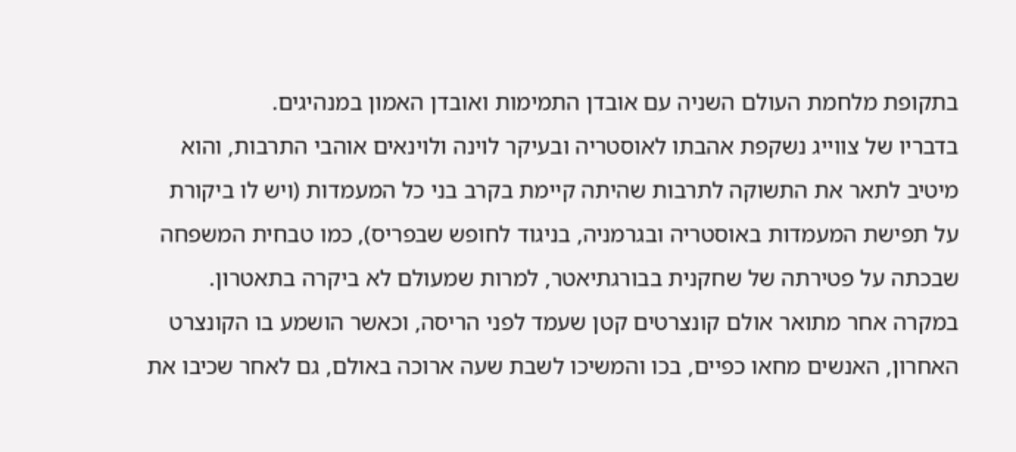בתקופת מלחמת העולם השניה עם אובדן התמימות ואובדן האמון במנהיגים.
בדבריו של צווייג נשקפת אהבתו לאוסטריה ובעיקר לוינה ולוינאים אוהבי התרבות, והוא מיטיב לתאר את התשוקה לתרבות שהיתה קיימת בקרב בני כל המעמדות (ויש לו ביקורת על תפישת המעמדות באוסטריה ובגרמניה, בניגוד לחופש שבפריס), כמו טבחית המשפחה שבכתה על פטירתה של שחקנית בבורגתיאטר, למרות שמעולם לא ביקרה בתאטרון. במקרה אחר מתואר אולם קונצרטים קטן שעמד לפני הריסה, וכאשר הושמע בו הקונצרט האחרון, האנשים מחאו כפיים, בכו והמשיכו לשבת שעה ארוכה באולם, גם לאחר שכיבו את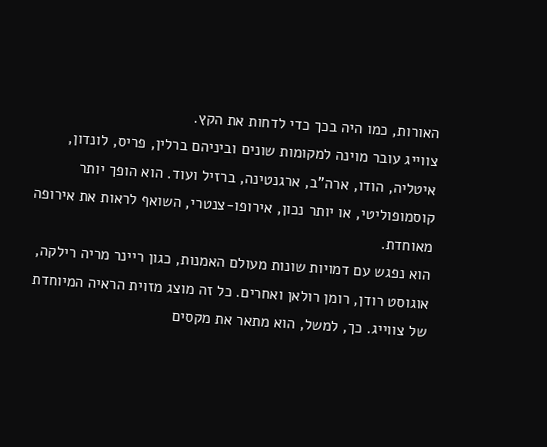האורות, כמו היה בכך כדי לדחות את הקץ.
צווייג עובר מוינה למקומות שונים וביניהם ברלין, פריס, לונדון, איטליה, הודו, ארה"ב, ארגנטינה, ברזיל ועוד. הוא הופך יותר קוסמופוליטי, או יותר נכון, אירופו-צנטרי, השואף לראות את אירופה מאוחדת.
הוא נפגש עם דמויות שונות מעולם האמנות, כגון ריינר מריה רילקה, אוגוסט רודן, רומן רולאן ואחרים. כל זה מוצג מזוית הראיה המיוחדת של צווייג. כך, למשל, הוא מתאר את מקסים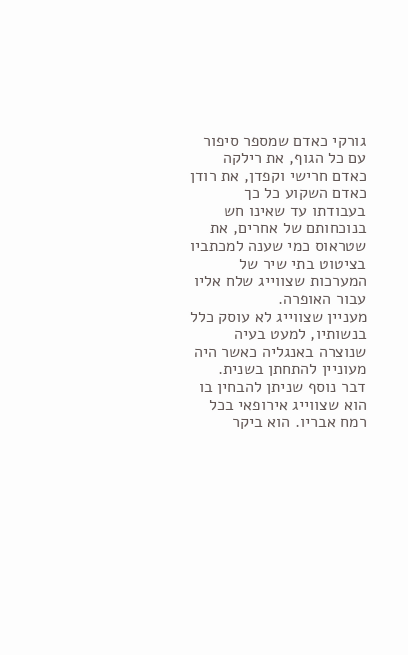גורקי כאדם שמספר סיפור עם כל הגוף, את רילקה כאדם חרישי וקפדן, את רודן כאדם השקוע כל כך בעבודתו עד שאינו חש בנוכחותם של אחרים, את שטראוס כמי שענה למכתביו בציטוט בתי שיר של המערכות שצווייג שלח אליו עבור האופרה.
מעניין שצווייג לא עוסק כלל בנשותיו, למעט בעיה שנוצרה באנגליה כאשר היה מעוניין להתחתן בשנית.
דבר נוסף שניתן להבחין בו הוא שצווייג אירופאי בכל רמח אבריו. הוא ביקר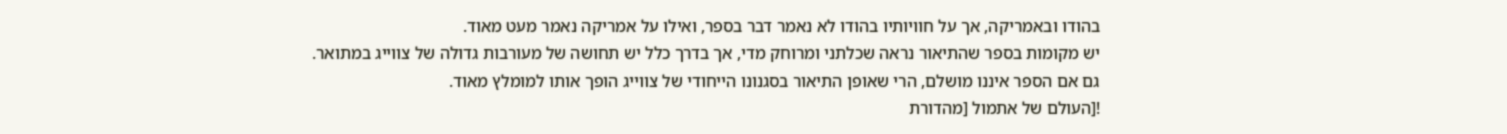בהודו ובאמריקה, אך על חוויותיו בהודו לא נאמר דבר בספר, ואילו על אמריקה נאמר מעט מאוד.
יש מקומות בספר שהתיאור נראה שכלתני ומרוחק מדי, אך בדרך כלל יש תחושה של מעורבות גדולה של צווייג במתואר.
גם אם הספר איננו מושלם, הרי שאופן התיאור בסגנונו הייחודי של צווייג הופך אותו למומלץ מאוד.
![העולם של אתמול [מהדורת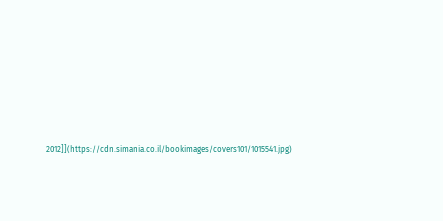2012]](https://cdn.simania.co.il/bookimages/covers101/1015541.jpg)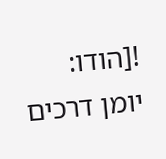![הודו: יומן דרכים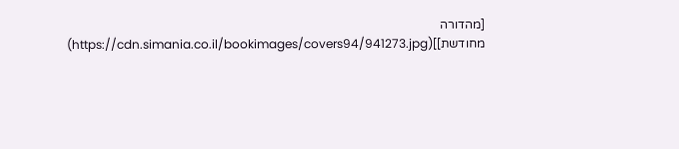[מהדורה מחודשת]](https://cdn.simania.co.il/bookimages/covers94/941273.jpg)